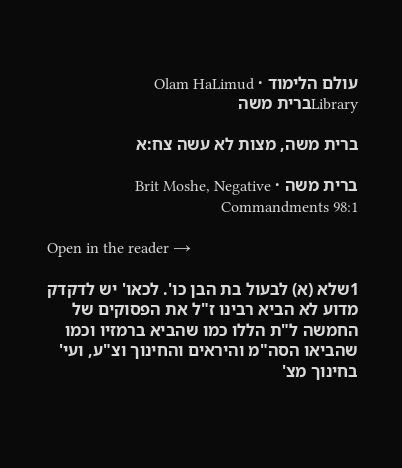עולם הלימוד · Olam HaLimud
Libraryברית משה

ברית משה, מצות לא עשה צח:א

ברית משה · Brit Moshe, Negative Commandments 98:1

Open in the reader →

1שלא (א) לבעול בת הבן כו'. לכאו' יש לדקדק מדוע לא הביא רבינו ז"ל את הפסוקים של החמשה ל"ת הללו כמו שהביא ברמזיו וכמו שהביאו הסה"מ והיראים והחינוך וצ"ע, ועי' בחינוך מצ'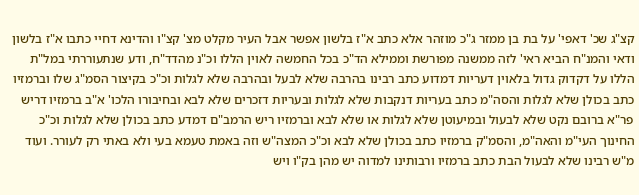קצ"ג שכ' דאפי' על בת בן ממזר ג"כ מוזהר אלא כתב א"ז בלשון אפשר אבל העיר מקלט מצ' קצ"ו והדינא דחיי כתבו א"ז בלשון ודאי והמנ"ח הביא ראי' לזה ממשנה מפורשת וממילא הד"כ בכל החמשה לאוין הללו וכ"נ מהדד"ח, ודע שנתעוררתי במל"ת הללו על דקדוק גדול בלאוין דעריות דמדוע כתב רבינו בהרבה שלא לבעל ובהרבה שלא לגלות וכ"כ בקיצור הסמ"ג שלו וברמזיו כתב בכולן שלא לגלות והסה"מ כתב בעריות דנקבות שלא לגלות ובעריות דזכרים שלא לבא ובחיבורו הלכו' א"ב ברמזיו דריש פר"א ברובם נקט שלא לבעול ובמיעוטן שלא לגלות או שלא לבא וברמזיו ריש הרמב"ם דמדע כתב בכולן שלא לגלות וכ"כ החינוך העי"מ והאה"מ, והסמ"ק ברמזיו כתב בכולן שלא לבא וכ"כ המצה"ש וזה באמת טעמא בעי ולא באתי רק לעורר. ועוד מ"ש רבינו שלא לבעול הבת כתב ברמזיו ורבותינו למדוה יש מהן בק"ו ויש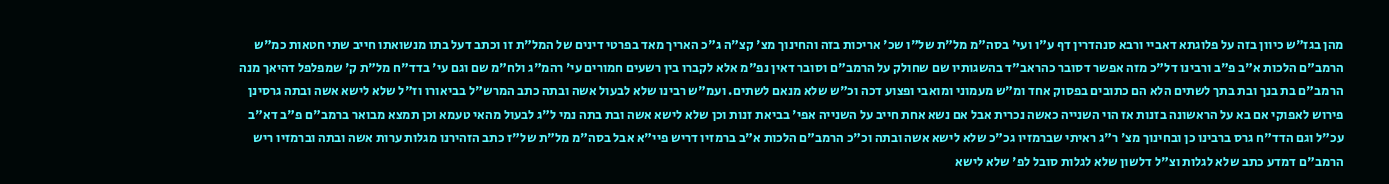מהן בגז"ש כיוון בזה על פלוגתא דאביי ורבא סנהדרין דף ע"ו ועי' בסה"מ מל"ת של"ו שכ' אריכות בזה והחינוך מצ' קצ"ה ג"כ האריך מאד בפרטי דינים של המל"ת זו וכתב דעל בתו מנשואתו חייב שתי חטאות כמ"ש הרמב"ם הלכות א"ב פ"ב ורבינו דל"כ מזה אפשר דסובר כהראב"ד בהשגותיו שם שחולק על הרמב"ם וסובר דאין נפ"מ אלא לקברו בין רשעים חמורים עי' רהמ"ג ולח"מ שם וגם עי' בדד"ח מל"ת ק' שמפלפל דהיאך מנה הרמב"ם בת בנך ובת בתך לשתים הלא הם כתובים בפסוק אחד ומ"ש מעמוני ומואבי ופצוע דכה וכ"ש שלא מנאם לשתים. ועמ"ש רבינו שלא לבעול אשה ובתה כתב המרש"ל בביאורו וז"ל שלא לישא אשה ובתה גרסינן פירוש לאפוקי אם בא על הראשונה בזנות אז הוי השנייה כאשה נכרית אבל אם נשא אחת חייב על השנייה אפי' בביאת זנות וכן שלא לישא אשה ובת בתה נמי ל"ג לבעול מהאי טעמא וכן תמצא מבואר ברמב"ם פ"ב דא"ב עכ"ל וגם הדד"ח גרס ברבינו כן ובחינוך מצ' ר"ג ראיתי שברמזיו גכ"כ שלא לישא אשה ובתה וכ"כ הרמב"ם הלכות א"ב ברמזיו דריש פיי"א אבל בסה"מ מל"ת של"ז כתב הזהירנו מגלות ערות אשה ובתה וברמזיו ריש הרמב"ם דמדע כתב שלא לגלות וצ"ל דלשון שלא לגלות סובל לפ' שלא לישא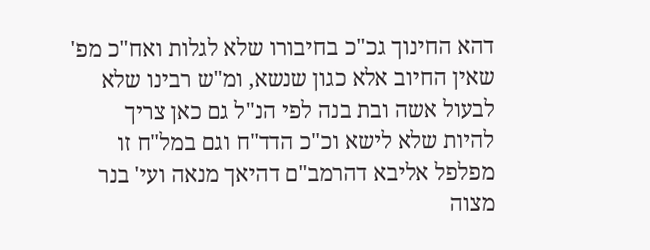דהא החינוך גכ"כ בחיבורו שלא לגלות ואח"כ מפ' שאין החיוב אלא כגון שנשא, ומ"ש רבינו שלא לבעול אשה ובת בנה לפי הנ"ל גם כאן צריך להיות שלא לישא וכ"כ הדד"ח וגם במל"ח זו מפלפל אליבא דהרמב"ם דהיאך מנאה ועי' בנר מצוה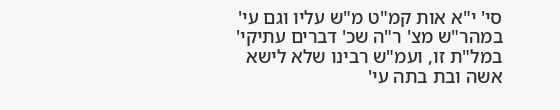סי' י"א אות קמ"ט מ"ש עליו וגם עי' במהר"ש מצ' ר"ה שכ' דברים עתיקי' במל"ת זו, ועמ"ש רבינו שלא לישא אשה ובת בתה עי'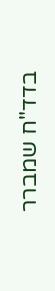בדד"ח שמברר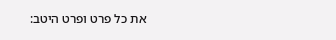את כל פרט ופרט היטב: